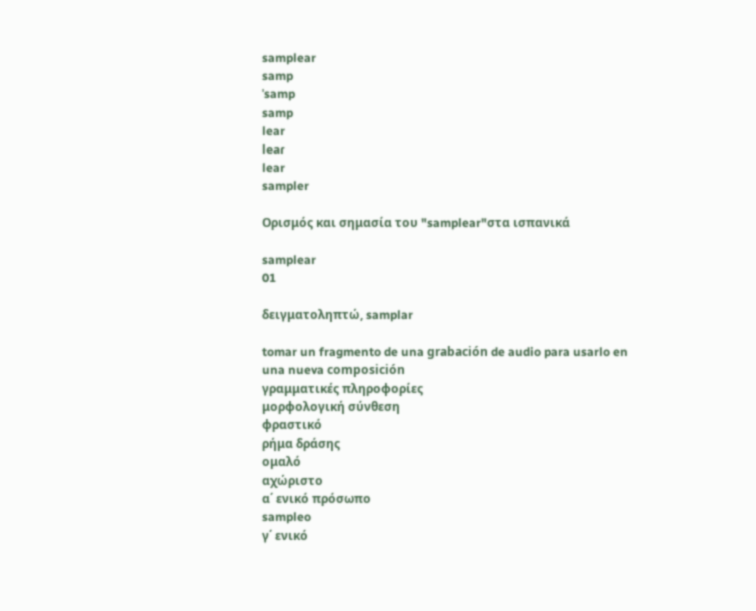samplear
samp
ˈsamp
samp
lear
leaɾ
lear
sampler

Ορισμός και σημασία του "samplear"στα ισπανικά

samplear
01

δειγματοληπτώ, samplar

tomar un fragmento de una grabación de audio para usarlo en una nueva composición
γραμματικές πληροφορίες
μορφολογική σύνθεση
φραστικό
ρήμα δράσης
ομαλό
αχώριστο
α΄ ενικό πρόσωπο
sampleo
γ΄ ενικό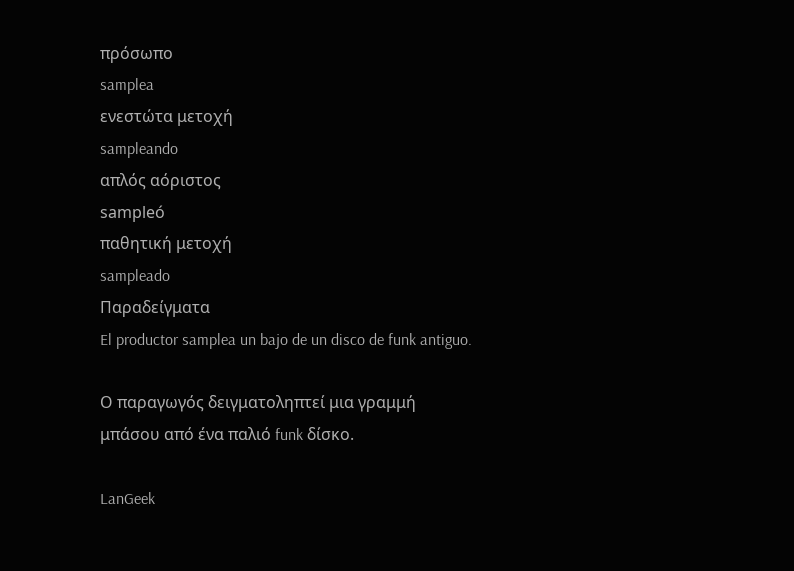πρόσωπο
samplea
ενεστώτα μετοχή
sampleando
απλός αόριστος
sampleó
παθητική μετοχή
sampleado
Παραδείγματα
El productor samplea un bajo de un disco de funk antiguo.

Ο παραγωγός δειγματοληπτεί μια γραμμή μπάσου από ένα παλιό funk δίσκο.

LanGeek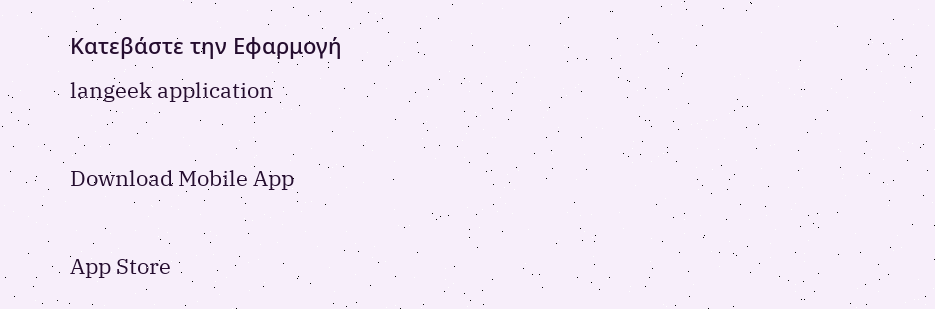Κατεβάστε την Εφαρμογή
langeek application

Download Mobile App

App Store